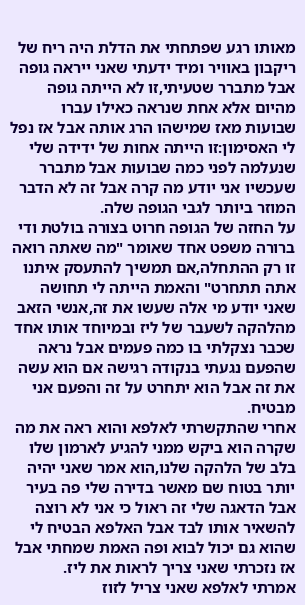מאותו רגע שפתחתי את הדלת היה ריח של ריקבון באוויר ומיד ידעתי שאני ייראה גופה אבל מתברר שטעיתי,זו לא הייתה גופה מהיום אלא אחת שנראה כאילו עברו שבועות מאז שמישהו הרג אותה אבל אז נפל לי האסימון:זו הייתה אחות של ידידה שלי שנעלמה לפני כמה שבועות אבל מתברר שעכשיו אני יודע מה קרה אבל זה לא הדבר המוזר ביותר לגבי הגופה שלה.
על החזה של הגופה חרוט בצורה בולטת ודי ברורה משפט אחד שאומר "מה שאתה רואה זו רק ההתחלה,אם תמשיך להתעסק איתנו אתה תתחרט" והאמת הייתה לי תחושה שאני יודע מי אלה שעשו את זה,אנשי הזאב מהלהקה לשעבר של ליז ובמיוחד אותו אחד שכבר נצקלתי בו כמה פעמים אבל נראה שהפעם נגעתי בנקודה רגישה אם הוא עשה את זה אבל הוא יתחרט על זה והפעם אני מבטיח.
אחרי שהתקשרתי לאלפא והוא ראה את מה שקרה הוא ביקש ממני להגיע לארמון שלו בלב של הלהקה שלנו,הוא אמר שאני יהיה יותר בטוח שם מאשר בדירה שלי פה בעיר אבל הדאגה שלי זה ראול כי אני לא רוצה להשאיר אותו לבד אבל האלפא הבטיח לי שהוא גם יכול לבוא ופה האמת שמחתי אבל אז נזכרתי שאני צריך לראות את ליז.
אמרתי לאלפא שאני צריל לזוז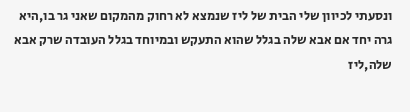ונסעתי לכיוון שלי הבית של ליז שנמצא לא רחוק מהמקום שאני גר בו,היא גרה יחד אם אבא שלה בגלל שהוא התעקש ובמיוחד בגלל העובדה שרק אבא שלה,ליז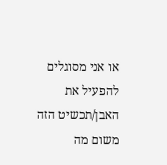או אני מסוגלים להפעיל את האבן/תכשיט הזה משום מה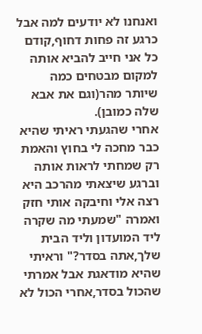ואנחנו לא יודעים למה אבל כרגע זה פחות דחוף,קודם כל אני חייב להביא אותה למקום מבטחים כמה שיותר מהר(וגם את אבא שלה כמובן).
אחרי שהגעתי ראיתי שהיא כבר מחכה לי בחוץ והאמת רק שמחתי לראות אותה וברגע שיצאתי מהרכב היא רצה אלי וחיבקה אותי חזק ואמרה "שמעתי מה שקרה ליד המועדון וליד הבית שלך,אתה בסדר?" וראיתי שהיא מודאגת אבל אמרתי שהכול בסדר,אחרי הכול לא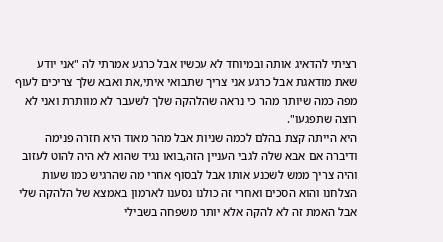רציתי להדאיג אותה ובמיוחד לא עכשיו אבל כרגע אמרתי לה "אני יודע שאת מודאגת אבל כרגע אני צריך שתבואי איתי,את ואבא שלך צריכים לעוף מפה כמה שיותר מהר כי נראה שהלהקה שלך לשעבר לא מוותרת ואני לא רוצה שתפגעו".
היא הייתה קצת בהלם לכמה שניות אבל מהר מאוד היא חזרה פנימה ודיברה אם אבא שלה לגבי העניין הזה,בואו נגיד שהוא לא היה להוט לעזוב והיה צריך ממש לשכנע אותו אבל לבסוף אחרי מה שהרגיש כמו שעות הצלחנו והוא הסכים ואחרי זה כולנו נסענו לארמון באמצא של הלהקה שלי אבל האמת זה לא להקה אלא יותר משפחה בשבילי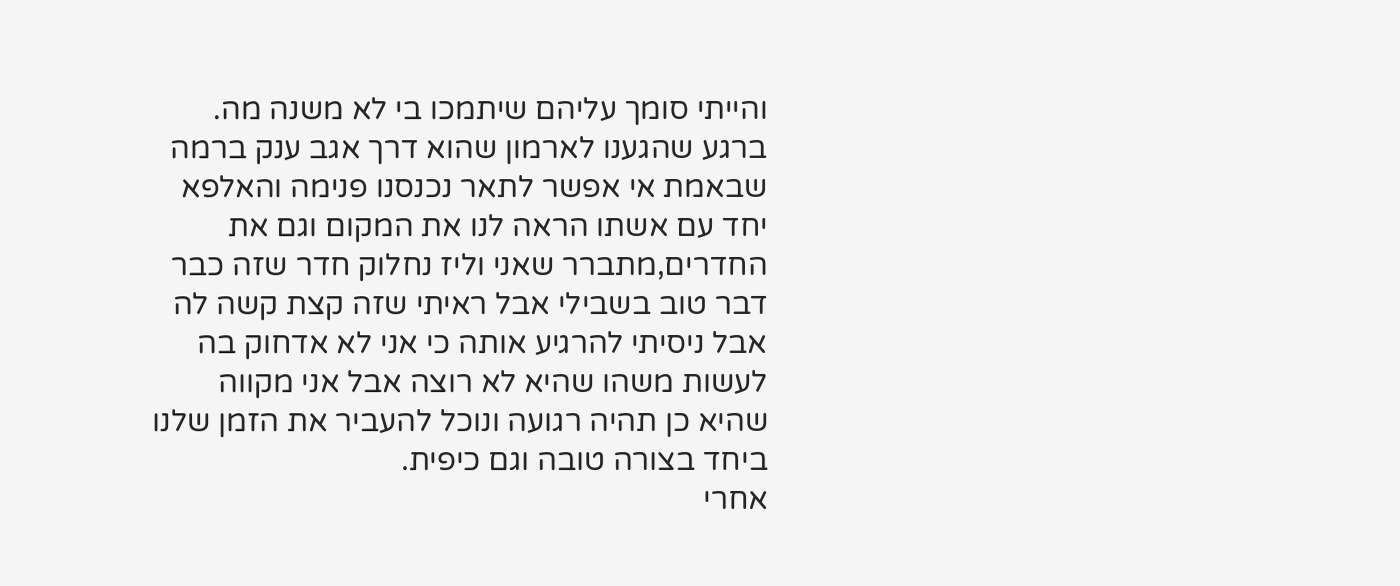והייתי סומך עליהם שיתמכו בי לא משנה מה.
ברגע שהגענו לארמון שהוא דרך אגב ענק ברמה שבאמת אי אפשר לתאר נכנסנו פנימה והאלפא יחד עם אשתו הראה לנו את המקום וגם את החדרים,מתברר שאני וליז נחלוק חדר שזה כבר דבר טוב בשבילי אבל ראיתי שזה קצת קשה לה אבל ניסיתי להרגיע אותה כי אני לא אדחוק בה לעשות משהו שהיא לא רוצה אבל אני מקווה שהיא כן תהיה רגועה ונוכל להעביר את הזמן שלנו ביחד בצורה טובה וגם כיפית.
אחרי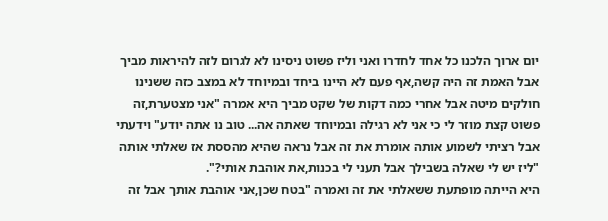יום ארוך הלכנו כל אחד לחדרו ואני וליז פשוט ניסינו לא לגרום לזה להיראות מביך אבל האמת זה היה קשה,אף פעם לא היינו ביחד ובמיוחד לא במצב כזה ששנינו חולקים מיטה אבל אחרי כמה דקות של שקט מביך היא אמרה "אני מצטערת,זה פשוט קצת מוזר לי כי אני לא רגילה ובמיוחד שאתה אה... טוב נו אתה יודע" וידעתי אבל רציתי לשמוע אותה אומרת את זה אבל נראה שהיא מהססת אז שאלתי אותה "ליז יש לי שאלה בשבילך אבל תעני לי בכנות,את אוהבת אותי?".
היא הייתה מופתעת ששאלתי את זה ואמרה "בטח שכן,אני אוהבת אותך אבל זה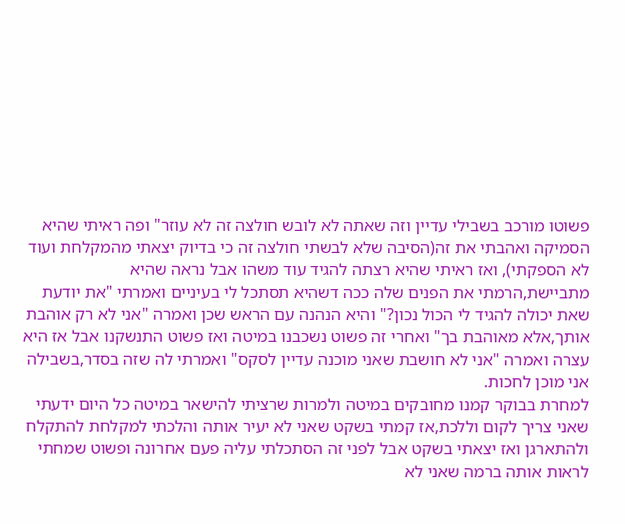פשוטו מורכב בשבילי עדיין וזה שאתה לא לובש חולצה זה לא עוזר" ופה ראיתי שהיא הסמיקה ואהבתי את זה(הסיבה שלא לבשתי חולצה זה כי בדיוק יצאתי מהמקלחת ועוד לא הספקתי), ואז ראיתי שהיא רצתה להגיד עוד משהו אבל נראה שהיא מתביישת,הרמתי את הפנים שלה ככה דשהיא תסתכל לי בעיניים ואמרתי "את יודעת שאת יכולה להגיד לי הכול נכון?" והיא הנהנה עם הראש שכן ואמרה "אני לא רק אוהבת אותך,אלא מאוהבת בך" ואחרי זה פשוט נשכבנו במיטה ואז פשוט התנשקנו אבל אז היא עצרה ואמרה "אני לא חושבת שאני מוכנה עדיין לסקס" ואמרתי לה שזה בסדר,בשבילה אני מוכן לחכות.
למחרת בבוקר קמנו מחובקים במיטה ולמרות שרציתי להישאר במיטה כל היום ידעתי שאני צריך לקום וללכת,אז קמתי בשקט שאני לא יעיר אותה והלכתי למקלחת להתקלח ולהתארגן ואז יצאתי בשקט אבל לפני זה הסתכלתי עליה פעם אחרונה ופשוט שמחתי לראות אותה ברמה שאני לא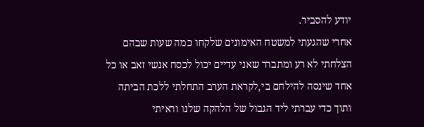יודע להסביר.
אחרי שהגעתי למשטח האימונים שלקחו כמה שעות שבהם הצלחתי לא רע ומתברר שאני עדיים יכול לכסח אנשי זאב או כל אחד שינסה להילחם בי,לקראת הערב התחלתי ללכת הביתה ותוך כדי עברתי ליד הגבול של הלהקה שלנו וראיתי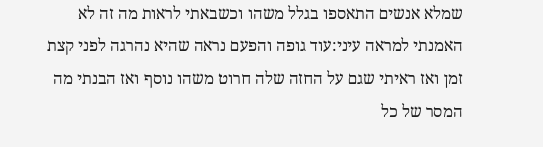שמלא אנשים התאספו בגלל משהו וכשבאתי לראות מה זה לא האמנתי למראה עיני:עוד גופה והפעם נראה שהיא נהרגה לפני קצת זמן ואז ראיתי שגם על החזה שלה חרוט משהו נוסף ואז הבנתי מה המסר של כל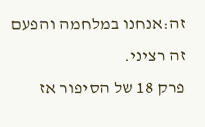זה:אנחנו במלחמה והפעם זה רציני.
פרק 18 של הסיפור אז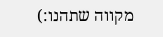מקווה שתהנו:)